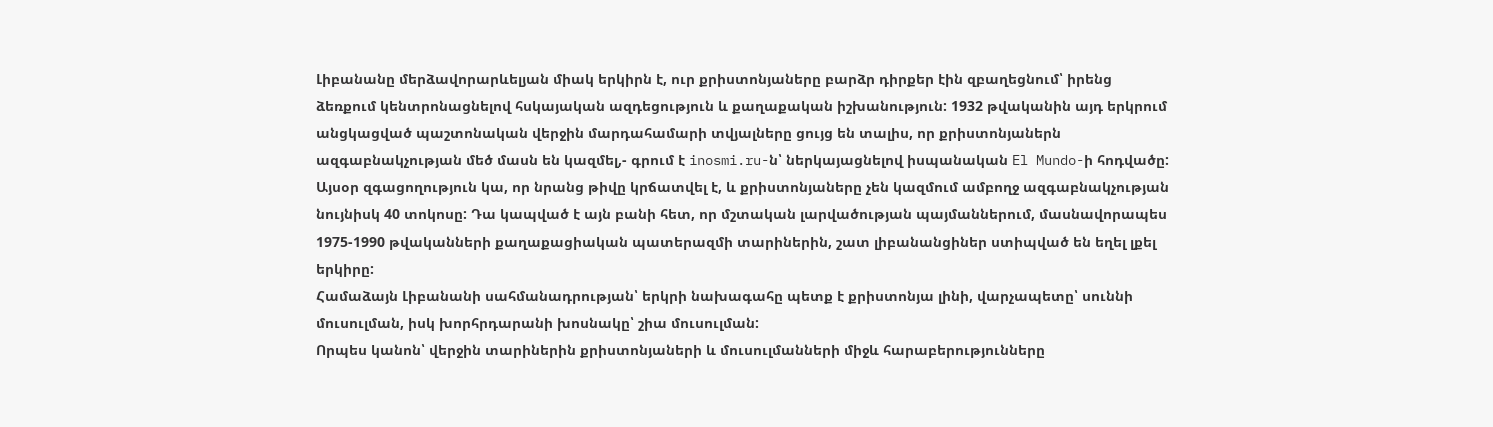Լիբանանը մերձավորարևելյան միակ երկիրն է, ուր քրիստոնյաները բարձր դիրքեր էին զբաղեցնում՝ իրենց ձեռքում կենտրոնացնելով հսկայական ազդեցություն և քաղաքական իշխանություն: 1932 թվականին այդ երկրում անցկացված պաշտոնական վերջին մարդահամարի տվյալները ցույց են տալիս, որ քրիստոնյաներն ազգաբնակչության մեծ մասն են կազմել,- գրում է inosmi.ru-ն՝ ներկայացնելով իսպանական El Mundo-ի հոդվածը:
Այսօր զգացողություն կա, որ նրանց թիվը կրճատվել է, և քրիստոնյաները չեն կազմում ամբողջ ազգաբնակչության նույնիսկ 40 տոկոսը: Դա կապված է այն բանի հետ, որ մշտական լարվածության պայմաններում, մասնավորապես 1975-1990 թվականների քաղաքացիական պատերազմի տարիներին, շատ լիբանանցիներ ստիպված են եղել լքել երկիրը:
Համաձայն Լիբանանի սահմանադրության՝ երկրի նախագահը պետք է քրիստոնյա լինի, վարչապետը՝ սուննի մուսուլման, իսկ խորհրդարանի խոսնակը՝ շիա մուսուլման:
Որպես կանոն՝ վերջին տարիներին քրիստոնյաների և մուսուլմանների միջև հարաբերությունները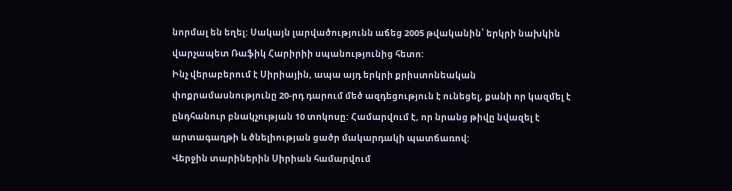նորմալ են եղել: Սակայն լարվածությունն աճեց 2005 թվականին՝ երկրի նախկին վարչապետ Ռաֆիկ Հարիրիի սպանությունից հետո:
Ինչ վերաբերում է Սիրիային, ապա այդ երկրի քրիստոնեական փոքրամասնությունը 20-րդ դարում մեծ ազդեցություն է ունեցել, քանի որ կազմել է ընդհանուր բնակչության 10 տոկոսը: Համարվում է, որ նրանց թիվը նվազել է արտագաղթի և ծնելիության ցածր մակարդակի պատճառով:
Վերջին տարիներին Սիրիան համարվում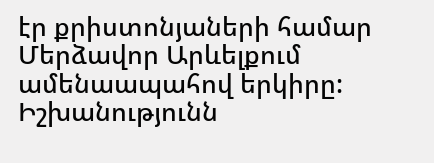էր քրիստոնյաների համար Մերձավոր Արևելքում ամենաապահով երկիրը: Իշխանությունն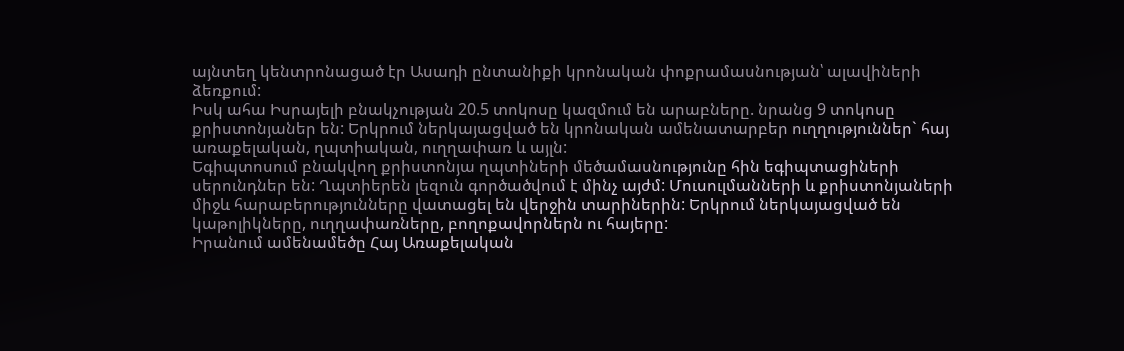այնտեղ կենտրոնացած էր Ասադի ընտանիքի կրոնական փոքրամասնության՝ ալավիների ձեռքում:
Իսկ ահա Իսրայելի բնակչության 20.5 տոկոսը կազմում են արաբները. նրանց 9 տոկոսը քրիստոնյաներ են: Երկրում ներկայացված են կրոնական ամենատարբեր ուղղություններ` հայ առաքելական, ղպտիական, ուղղափառ և այլն:
Եգիպտոսում բնակվող քրիստոնյա ղպտիների մեծամասնությունը հին եգիպտացիների սերունդներ են: Ղպտիերեն լեզուն գործածվում է մինչ այժմ: Մուսուլմանների և քրիստոնյաների միջև հարաբերությունները վատացել են վերջին տարիներին: Երկրում ներկայացված են կաթոլիկները, ուղղափառները, բողոքավորներն ու հայերը:
Իրանում ամենամեծը Հայ Առաքելական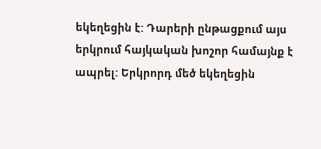եկեղեցին է: Դարերի ընթացքում այս երկրում հայկական խոշոր համայնք է ապրել: Երկրորդ մեծ եկեղեցին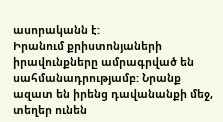ասորականն է:
Իրանում քրիստոնյաների իրավունքները ամրագրված են սահմանադրությամբ: Նրանք ազատ են իրենց դավանանքի մեջ, տեղեր ունեն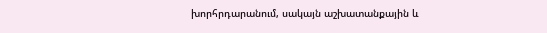խորհրդարանում, սակայն աշխատանքային և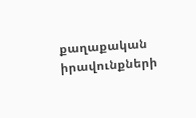քաղաքական իրավունքների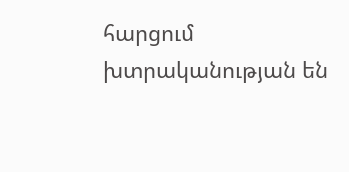հարցում խտրականության են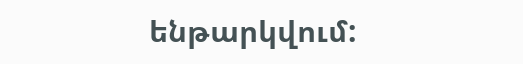ենթարկվում: